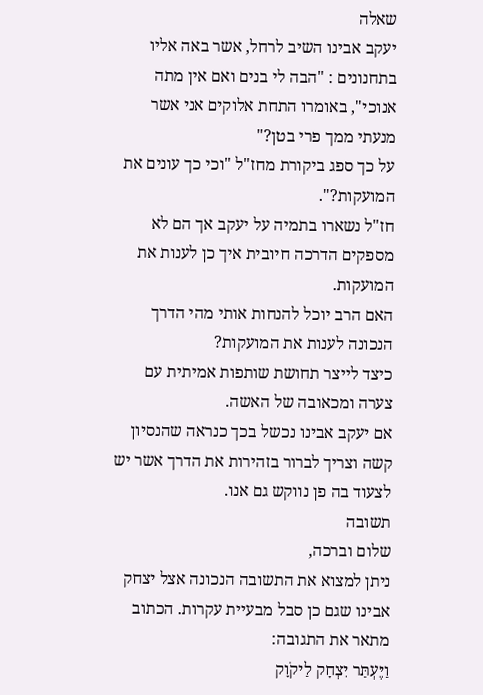שאלה
יעקב אבינו השיב לרחל, אשר באה אליו בתחנונים : "הבה לי בנים ואם אין מתה אנוכי", באומרו התחת אלוקים אני אשר מנעתי ממך פרי בטן?"
על כך ספג ביקורת מחז"ל "וכי כך עונים את המועקות?".
חז"ל נשארו בתמיה על יעקב אך הם לא מספקים הדרכה חיובית איך כן לענות את המועקות.
האם הרב יוכל להנחות אותי מהי הדרך הנכונה לענות את המועקות?
כיצד לייצר תחושת שותפות אמיתית עם צערה ומכאובה של האשה.
אם יעקב אבינו נכשל בכך כנראה שהנסיון קשה וצריך לברור בזהירות את הדרך אשר יש לצעוד בה פן נווקש גם אנו.
תשובה
שלום וברכה,
ניתן למצוא את התשובה הנכונה אצל יצחק אבינו שגם כן סבל מבעיית עקרות. הכתוב מתאר את התגובה:
וַיֶּעְתַּר יִצְחָק לַיקֹוָק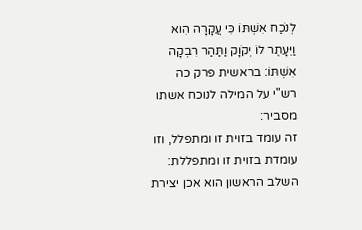לְנֹכַח אִשְׁתּוֹ כִּי עֲקָרָה הִוא וַיֵּעָתֶר לוֹ יְקֹוָק וַתַּהַר רִבְקָה אִשְׁתּוֹ: בראשית פרק כה
רש"י על המילה לנוכח אשתו מסביר:
זה עומד בזוית זו ומתפלל, וזו עומדת בזוית זו ומתפללת:
השלב הראשון הוא אכן יצירת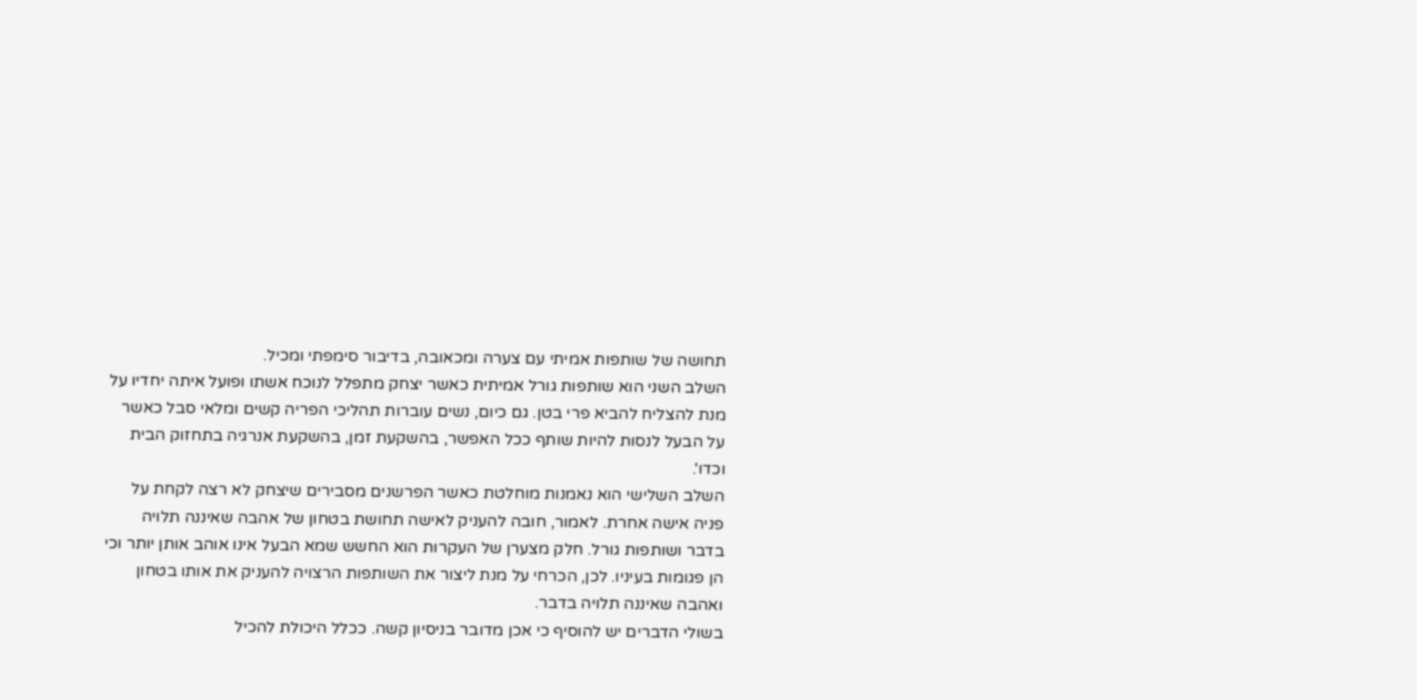תחושה של שותפות אמיתי עם צערה ומכאובה, בדיבור סימפתי ומכיל.
השלב השני הוא שותפות גורל אמיתית כאשר יצחק מתפלל לנוכח אשתו ופועל איתה יחדיו על מנת להצליח להביא פרי בטן. גם כיום, נשים עוברות תהליכי הפריה קשים ומלאי סבל כאשר על הבעל לנסות להיות שותף ככל האפשר, בהשקעת זמן, בהשקעת אנרגיה בתחזוק הבית וכדו'.
השלב השלישי הוא נאמנות מוחלטת כאשר הפרשנים מסבירים שיצחק לא רצה לקחת על פניה אישה אחרת. לאמור, חובה להעניק לאישה תחושת בטחון של אהבה שאיננה תלויה בדבר ושותפות גורל. חלק מצערן של העקרות הוא החשש שמא הבעל אינו אוהב אותן יותר וכי הן פגומות בעיניו. לכן, הכרחי על מנת ליצור את השותפות הרצויה להעניק את אותו בטחון ואהבה שאיננה תלויה בדבר.
בשולי הדברים יש להוסיף כי אכן מדובר בניסיון קשה. ככלל היכולת להכיל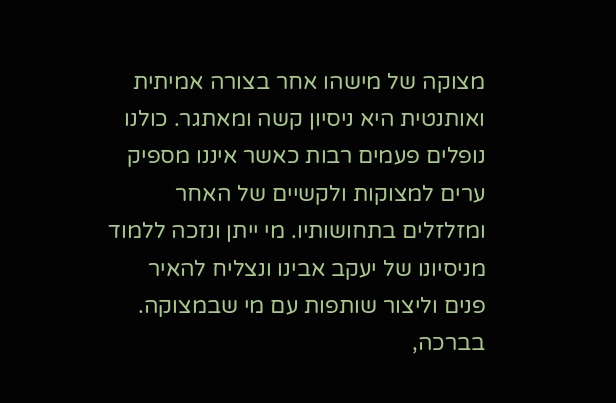מצוקה של מישהו אחר בצורה אמיתית ואותנטית היא ניסיון קשה ומאתגר. כולנו נופלים פעמים רבות כאשר איננו מספיק ערים למצוקות ולקשיים של האחר ומזלזלים בתחושותיו. מי ייתן ונזכה ללמוד מניסיונו של יעקב אבינו ונצליח להאיר פנים וליצור שותפות עם מי שבמצוקה.
בברכה,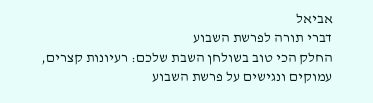אביאל
דברי תורה לפרשת השבוע
החלק הכי טוב בשולחן השבת שלכם: רעיונות קצרים, עמוקים ונגישים על פרשת השבוע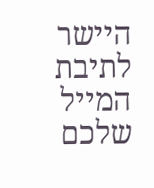היישר לתיבת המייל שלכם